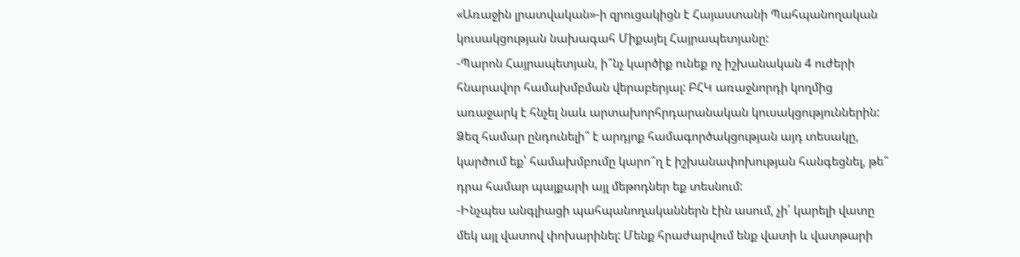«Առաջին լրատվական»-ի զրուցակիցն է Հայաստանի Պահպանողական կուսակցության նախագահ Միքայել Հայրապետյանը:
-Պարոն Հայրապետյան, ի՞նչ կարծիք ունեք ոչ իշխանական 4 ուժերի հնարավոր համախմբման վերաբերյալ: ԲՀԿ առաջնորդի կողմից առաջարկ է հնչել նաև արտախորհրդարանական կուսակցություններին: Ձեզ համար ընդունելի՞ է արդյոք համագործակցության այդ տեսակը, կարծում եք՝ համախմբումը կարո՞ղ է իշխանափոխության հանգեցնել, թե՞ դրա համար պայքարի այլ մեթոդներ եք տեսնում:
-Ինչպես անգլիացի պահպանողականներն էին ասում, չի՛ կարելի վատը մեկ այլ վատով փոխարինել: Մենք հրաժարվում ենք վատի և վատթարի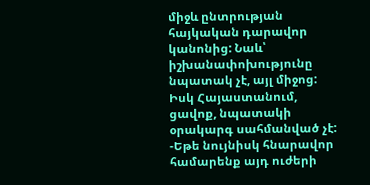միջև ընտրության հայկական դարավոր կանոնից: Նաև՝ իշխանափոխությունը նպատակ չէ, այլ միջոց: Իսկ Հայաստանում, ցավոք, նպատակի օրակարգ սահմանված չէ:
-Եթե նույնիսկ հնարավոր համարենք այդ ուժերի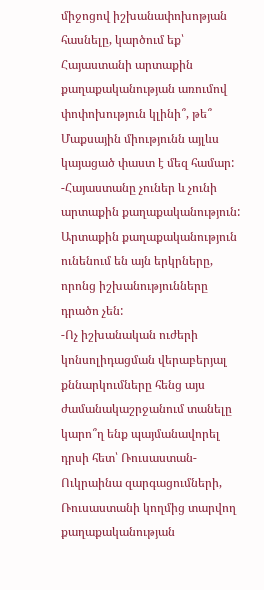միջոցով իշխանափոխոթյան հասնելը, կարծում եք՝ Հայաստանի արտաքին քաղաքականության առումով փոփոխություն կլինի՞, թե՞ Մաքսային միությունն այլևս կայացած փաստ է մեզ համար:
-Հայաստանը չուներ և չունի արտաքին քաղաքականություն: Արտաքին քաղաքականություն ունենում են այն երկրները, որոնց իշխանությունները դրածո չեն:
-Ոչ իշխանական ուժերի կոնսոլիդացման վերաբերյալ քննարկումները հենց այս ժամանակաշրջանում տանելը կարո՞ղ ենք պայմանավորել դրսի հետ՝ Ռուսաստան-Ուկրաինա զարգացումների, Ռուսաստանի կողմից տարվող քաղաքականության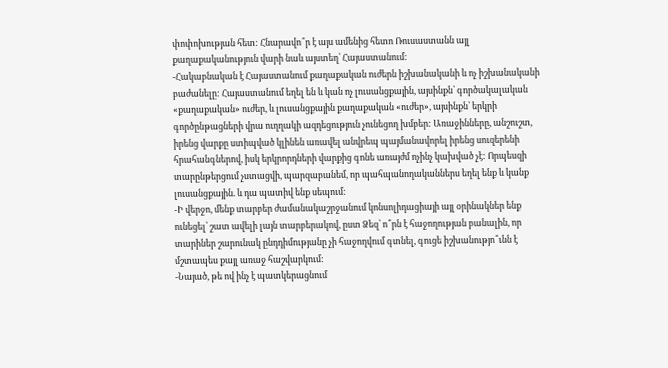փոփոխության հետ: Հնարավո՞ր է այս ամենից հետո Ռուսաստանն այլ քաղաքականություն վարի նաև այստեղ՝ Հայաստանում:
-Հակաբնական է Հայաստանում քաղաքական ուժերն իշխանականի և ոչ իշխանականի բաժանելը: Հայաստանում եղել են և կան ոչ լուսանցքային, այսինքն՝ գործակալական «քաղաքական» ուժեր, և լուսանցքային քաղաքական «ուժեր», այսինքն՝ երկրի գործընթացների վրա ուղղակի ազդեցություն չունեցող խմբեր: Առաջինները, անշուշտ, իրենց վարքը ստիպված կլինեն առավել անվրեպ պայմանավորել իրենց սուզերենի հրահանգներով, իսկ երկրորդների վարքից գոնե առայժմ ոչինչ կախված չէ: Որպեսզի տարընթերցում չստացվի, պարզաբանեմ, որ պահպանողականներս եղել ենք և կանք լուսանցքային. և դա պատիվ ենք սեպում:
-Ի վերջո, մենք տարբեր ժամանակաշրջանում կոնսոլիդացիայի այլ օրինակներ ենք ունեցել՝ շատ ավելի լայն տարբերակով, ըստ Ձեզ՝ ո՞րն է հաջողության բանալին, որ տարիներ շարունակ ընդդիմությանը չի հաջողվում գտնել, գուցե իշխանությո՞ւնն է մշտապես քայլ առաջ հաշվարկում:
-Նայած, թե ով ինչ է պատկերացնում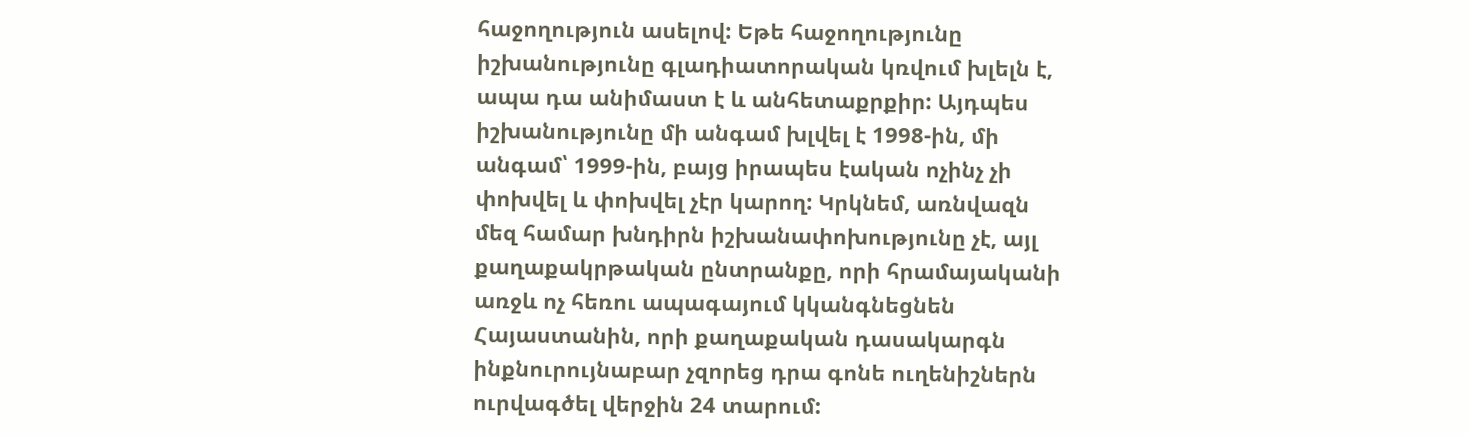հաջողություն ասելով: Եթե հաջողությունը իշխանությունը գլադիատորական կռվում խլելն է, ապա դա անիմաստ է և անհետաքրքիր: Այդպես իշխանությունը մի անգամ խլվել է 1998-ին, մի անգամ՝ 1999-ին, բայց իրապես էական ոչինչ չի փոխվել և փոխվել չէր կարող: Կրկնեմ, առնվազն մեզ համար խնդիրն իշխանափոխությունը չէ, այլ քաղաքակրթական ընտրանքը, որի հրամայականի առջև ոչ հեռու ապագայում կկանգնեցնեն Հայաստանին, որի քաղաքական դասակարգն ինքնուրույնաբար չզորեց դրա գոնե ուղենիշներն ուրվագծել վերջին 24 տարում: